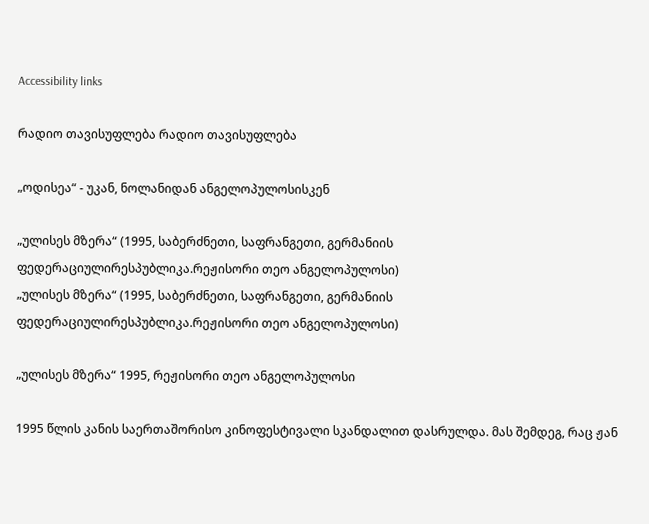Accessibility links

რადიო თავისუფლება რადიო თავისუფლება

„ოდისეა“ - უკან, ნოლანიდან ანგელოპულოსისკენ

„ულისეს მზერა“ (1995, საბერძნეთი, საფრანგეთი, გერმანიის ფედერაციულირესპუბლიკა.რეჟისორი თეო ანგელოპულოსი)
„ულისეს მზერა“ (1995, საბერძნეთი, საფრანგეთი, გერმანიის ფედერაციულირესპუბლიკა.რეჟისორი თეო ანგელოპულოსი)

„ულისეს მზერა“ 1995, რეჟისორი თეო ანგელოპულოსი

1995 წლის კანის საერთაშორისო კინოფესტივალი სკანდალით დასრულდა. მას შემდეგ, რაც ჟან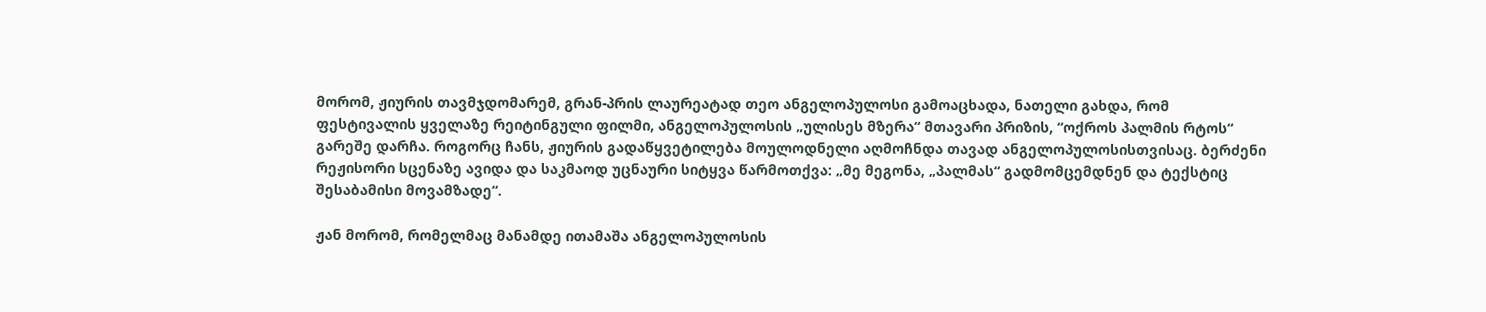მორომ, ჟიურის თავმჯდომარემ, გრან-პრის ლაურეატად თეო ანგელოპულოსი გამოაცხადა, ნათელი გახდა, რომ ფესტივალის ყველაზე რეიტინგული ფილმი, ანგელოპულოსის „ულისეს მზერა“ მთავარი პრიზის, “ოქროს პალმის რტოს“ გარეშე დარჩა. როგორც ჩანს, ჟიურის გადაწყვეტილება მოულოდნელი აღმოჩნდა თავად ანგელოპულოსისთვისაც. ბერძენი რეჟისორი სცენაზე ავიდა და საკმაოდ უცნაური სიტყვა წარმოთქვა: „მე მეგონა, „პალმას“ გადმომცემდნენ და ტექსტიც შესაბამისი მოვამზადე“.

ჟან მორომ, რომელმაც მანამდე ითამაშა ანგელოპულოსის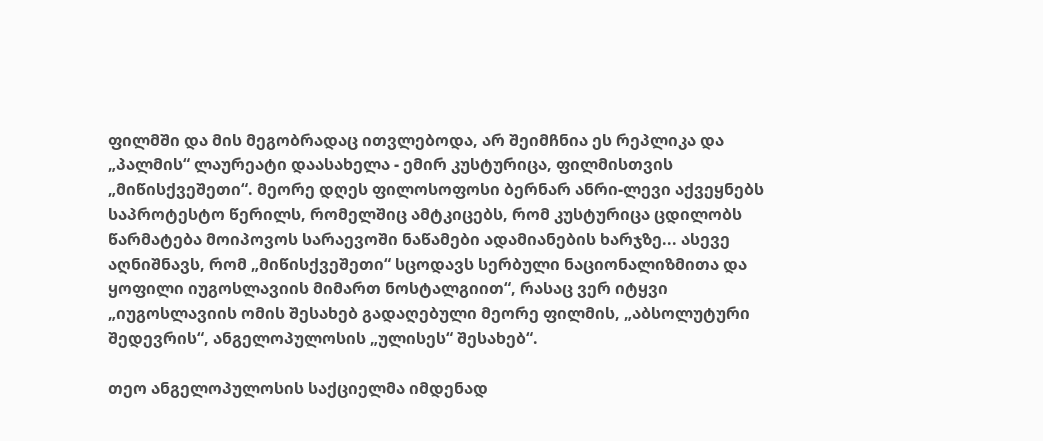ფილმში და მის მეგობრადაც ითვლებოდა, არ შეიმჩნია ეს რეპლიკა და „პალმის“ ლაურეატი დაასახელა - ემირ კუსტურიცა, ფილმისთვის „მიწისქვეშეთი“. მეორე დღეს ფილოსოფოსი ბერნარ ანრი-ლევი აქვეყნებს საპროტესტო წერილს, რომელშიც ამტკიცებს, რომ კუსტურიცა ცდილობს წარმატება მოიპოვოს სარაევოში ნაწამები ადამიანების ხარჯზე... ასევე აღნიშნავს, რომ „მიწისქვეშეთი“ სცოდავს სერბული ნაციონალიზმითა და ყოფილი იუგოსლავიის მიმართ ნოსტალგიით“, რასაც ვერ იტყვი „იუგოსლავიის ომის შესახებ გადაღებული მეორე ფილმის, „აბსოლუტური შედევრის“, ანგელოპულოსის „ულისეს“ შესახებ“.

თეო ანგელოპულოსის საქციელმა იმდენად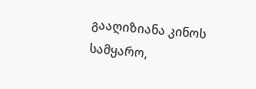გააღიზიანა კინოს სამყარო,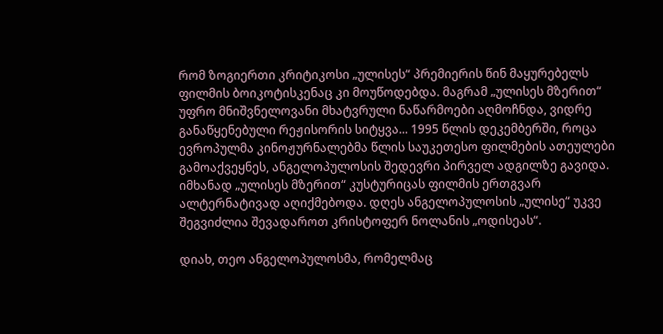რომ ზოგიერთი კრიტიკოსი „ულისეს“ პრემიერის წინ მაყურებელს ფილმის ბოიკოტისკენაც კი მოუწოდებდა. მაგრამ „ულისეს მზერით“ უფრო მნიშვნელოვანი მხატვრული ნაწარმოები აღმოჩნდა, ვიდრე განაწყენებული რეჟისორის სიტყვა... 1995 წლის დეკემბერში, როცა ევროპულმა კინოჟურნალებმა წლის საუკეთესო ფილმების ათეულები გამოაქვეყნეს, ანგელოპულოსის შედევრი პირველ ადგილზე გავიდა. იმხანად „ულისეს მზერით“ კუსტურიცას ფილმის ერთგვარ ალტერნატივად აღიქმებოდა. დღეს ანგელოპულოსის „ულისე“ უკვე შეგვიძლია შევადაროთ კრისტოფერ ნოლანის „ოდისეას“.

დიახ, თეო ანგელოპულოსმა, რომელმაც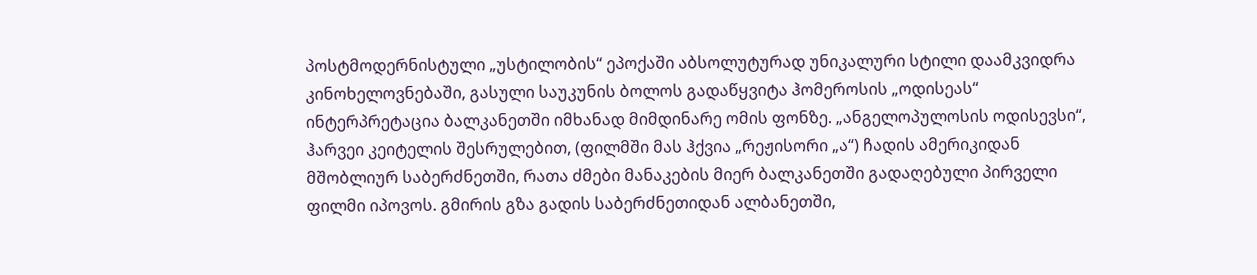პოსტმოდერნისტული „უსტილობის“ ეპოქაში აბსოლუტურად უნიკალური სტილი დაამკვიდრა კინოხელოვნებაში, გასული საუკუნის ბოლოს გადაწყვიტა ჰომეროსის „ოდისეას“ ინტერპრეტაცია ბალკანეთში იმხანად მიმდინარე ომის ფონზე. „ანგელოპულოსის ოდისევსი“, ჰარვეი კეიტელის შესრულებით, (ფილმში მას ჰქვია „რეჟისორი „ა“) ჩადის ამერიკიდან მშობლიურ საბერძნეთში, რათა ძმები მანაკების მიერ ბალკანეთში გადაღებული პირველი ფილმი იპოვოს. გმირის გზა გადის საბერძნეთიდან ალბანეთში,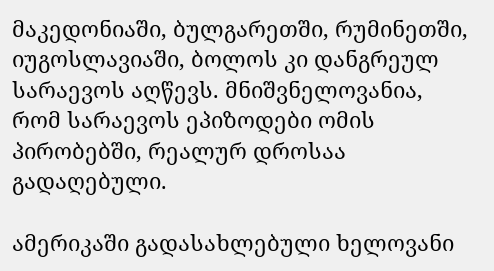მაკედონიაში, ბულგარეთში, რუმინეთში, იუგოსლავიაში, ბოლოს კი დანგრეულ სარაევოს აღწევს. მნიშვნელოვანია, რომ სარაევოს ეპიზოდები ომის პირობებში, რეალურ დროსაა გადაღებული.

ამერიკაში გადასახლებული ხელოვანი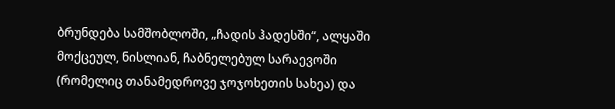ბრუნდება სამშობლოში, „ჩადის ჰადესში“, ალყაში მოქცეულ, ნისლიან, ჩაბნელებულ სარაევოში (რომელიც თანამედროვე ჯოჯოხეთის სახეა) და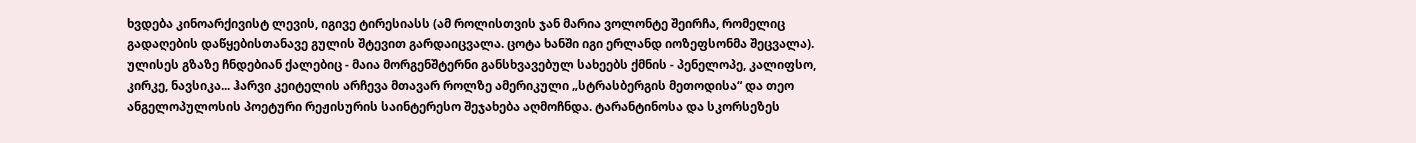ხვდება კინოარქივისტ ლევის, იგივე ტირესიასს (ამ როლისთვის ჯან მარია ვოლონტე შეირჩა, რომელიც გადაღების დაწყებისთანავე გულის შტევით გარდაიცვალა. ცოტა ხანში იგი ერლანდ იოზეფსონმა შეცვალა). ულისეს გზაზე ჩნდებიან ქალებიც - მაია მორგენშტერნი განსხვავებულ სახეებს ქმნის - პენელოპე, კალიფსო, კირკე, ნავსიკა... ჰარვი კეიტელის არჩევა მთავარ როლზე ამერიკული „სტრასბერგის მეთოდისა“ და თეო ანგელოპულოსის პოეტური რეჟისურის საინტერესო შეჯახება აღმოჩნდა. ტარანტინოსა და სკორსეზეს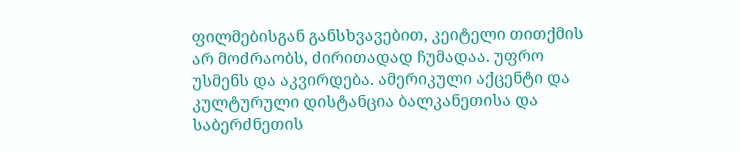ფილმებისგან განსხვავებით, კეიტელი თითქმის არ მოძრაობს, ძირითადად ჩუმადაა. უფრო უსმენს და აკვირდება. ამერიკული აქცენტი და კულტურული დისტანცია ბალკანეთისა და საბერძნეთის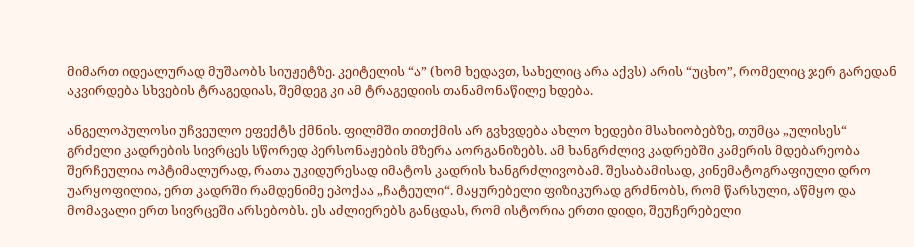მიმართ იდეალურად მუშაობს სიუჟეტზე. კეიტელის “ა” (ხომ ხედავთ, სახელიც არა აქვს) არის “უცხო”, რომელიც ჯერ გარედან აკვირდება სხვების ტრაგედიას, შემდეგ კი ამ ტრაგედიის თანამონაწილე ხდება.

ანგელოპულოსი უჩვეულო ეფექტს ქმნის. ფილმში თითქმის არ გვხვდება ახლო ხედები მსახიობებზე, თუმცა „ულისეს“ გრძელი კადრების სივრცეს სწორედ პერსონაჟების მზერა აორგანიზებს. ამ ხანგრძლივ კადრებში კამერის მდებარეობა შერჩეულია ოპტიმალურად, რათა უკიდურესად იმატოს კადრის ხანგრძლივობამ. შესაბამისად, კინემატოგრაფიული დრო უარყოფილია, ერთ კადრში რამდენიმე ეპოქაა „ჩატეული“. მაყურებელი ფიზიკურად გრძნობს, რომ წარსული, აწმყო და მომავალი ერთ სივრცეში არსებობს. ეს აძლიერებს განცდას, რომ ისტორია ერთი დიდი, შეუჩერებელი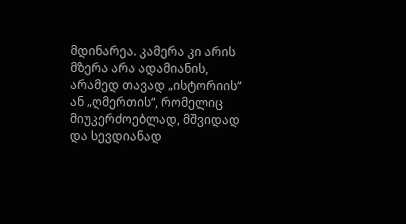მდინარეა. კამერა კი არის მზერა არა ადამიანის, არამედ თავად „ისტორიის“ ან „ღმერთის“, რომელიც მიუკერძოებლად, მშვიდად და სევდიანად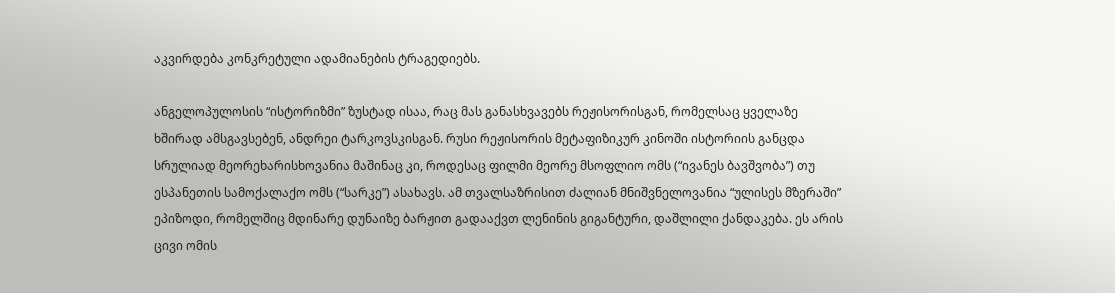აკვირდება კონკრეტული ადამიანების ტრაგედიებს.

ანგელოპულოსის “ისტორიზმი” ზუსტად ისაა, რაც მას განასხვავებს რეჟისორისგან, რომელსაც ყველაზე ხშირად ამსგავსებენ, ანდრეი ტარკოვსკისგან. რუსი რეჟისორის მეტაფიზიკურ კინოში ისტორიის განცდა სრულიად მეორეხარისხოვანია მაშინაც კი, როდესაც ფილმი მეორე მსოფლიო ომს (“ივანეს ბავშვობა”) თუ ესპანეთის სამოქალაქო ომს (“სარკე”) ასახავს. ამ თვალსაზრისით ძალიან მნიშვნელოვანია “ულისეს მზერაში” ეპიზოდი, რომელშიც მდინარე დუნაიზე ბარჟით გადააქვთ ლენინის გიგანტური, დაშლილი ქანდაკება. ეს არის ცივი ომის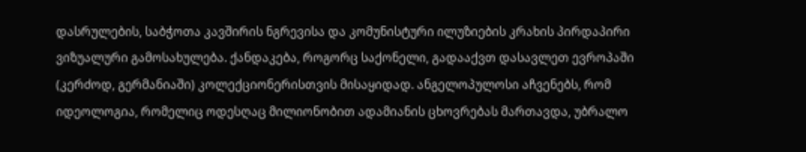დასრულების, საბჭოთა კავშირის ნგრევისა და კომუნისტური ილუზიების კრახის პირდაპირი ვიზუალური გამოსახულება. ქანდაკება, როგორც საქონელი, გადააქვთ დასავლეთ ევროპაში (კერძოდ, გერმანიაში) კოლექციონერისთვის მისაყიდად. ანგელოპულოსი აჩვენებს, რომ იდეოლოგია, რომელიც ოდესღაც მილიონობით ადამიანის ცხოვრებას მართავდა, უბრალო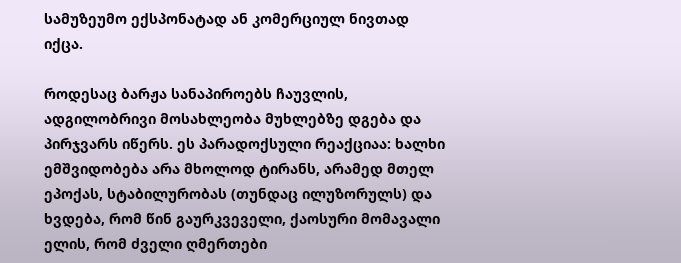სამუზეუმო ექსპონატად ან კომერციულ ნივთად იქცა.

როდესაც ბარჟა სანაპიროებს ჩაუვლის, ადგილობრივი მოსახლეობა მუხლებზე დგება და პირჯვარს იწერს. ეს პარადოქსული რეაქციაა: ხალხი ემშვიდობება არა მხოლოდ ტირანს, არამედ მთელ ეპოქას, სტაბილურობას (თუნდაც ილუზორულს) და ხვდება, რომ წინ გაურკვეველი, ქაოსური მომავალი ელის, რომ ძველი ღმერთები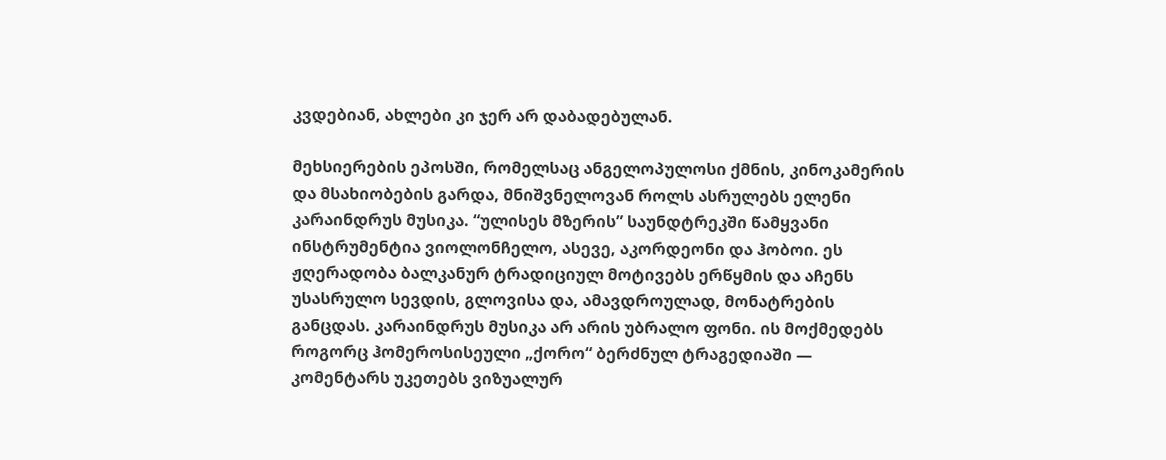კვდებიან, ახლები კი ჯერ არ დაბადებულან.

მეხსიერების ეპოსში, რომელსაც ანგელოპულოსი ქმნის, კინოკამერის და მსახიობების გარდა, მნიშვნელოვან როლს ასრულებს ელენი კარაინდრუს მუსიკა. “ულისეს მზერის” საუნდტრეკში წამყვანი ინსტრუმენტია ვიოლონჩელო, ასევე, აკორდეონი და ჰობოი. ეს ჟღერადობა ბალკანურ ტრადიციულ მოტივებს ერწყმის და აჩენს უსასრულო სევდის, გლოვისა და, ამავდროულად, მონატრების განცდას. კარაინდრუს მუსიკა არ არის უბრალო ფონი. ის მოქმედებს როგორც ჰომეროსისეული „ქორო“ ბერძნულ ტრაგედიაში — კომენტარს უკეთებს ვიზუალურ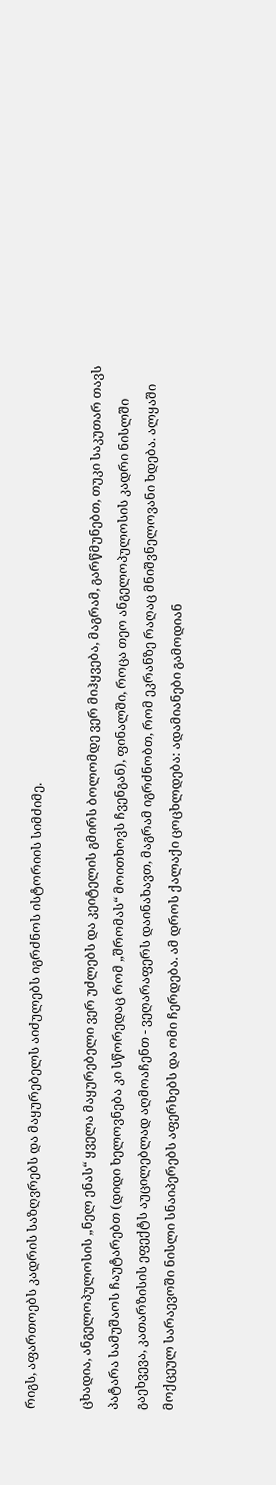რიგს, აფართოებს კადრის საზღვრებს და მაყურებელს აიძულებს იგრძნოს ისტორიის სიმძიმე.

ცხადია, ანგელოპულოსის „ნელ ენას“ ყველა მაყურებელი ვერ უძლებს და კეიტელის გმირს ბოლომდე ვერ მიჰყვება, მაგრამ, გარწმუნებთ, თუკი საკუთარ თავს პატარა სამუშაოს ჩაუტარებთ (დიდი ხელოვნება კი სწორედაც რომ „შრომას“ მოითხოვს ჩვენგან), ფინალში, როცა თეო ანგელოპულოსის კადრი ნისლში გაეხვევა, კათარზისის ეფექტს აუცილებლად აღმოაჩენთ - ვეღარაფერს დაინახავთ, მაგრამ იგრძნობთ, რომ ეკრანზე რაღაც მნიშვნელოვანი ხდება. ალყაში მოქცეულ სარაევოში ნისლი სნაიპერებს აფერხებს და ომი ჩერდება. ამ დროს ქალაქი ცოცხლდება: ადამიანები გამოდიან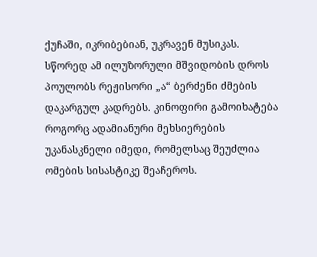ქუჩაში, იკრიბებიან, უკრავენ მუსიკას. სწორედ ამ ილუზორული მშვიდობის დროს პოულობს რეჟისორი „ა“ ბერძენი ძმების დაკარგულ კადრებს. კინოფირი გამოიხატება როგორც ადამიანური მეხსიერების უკანასკნელი იმედი, რომელსაც შეუძლია ომების სისასტიკე შეაჩეროს.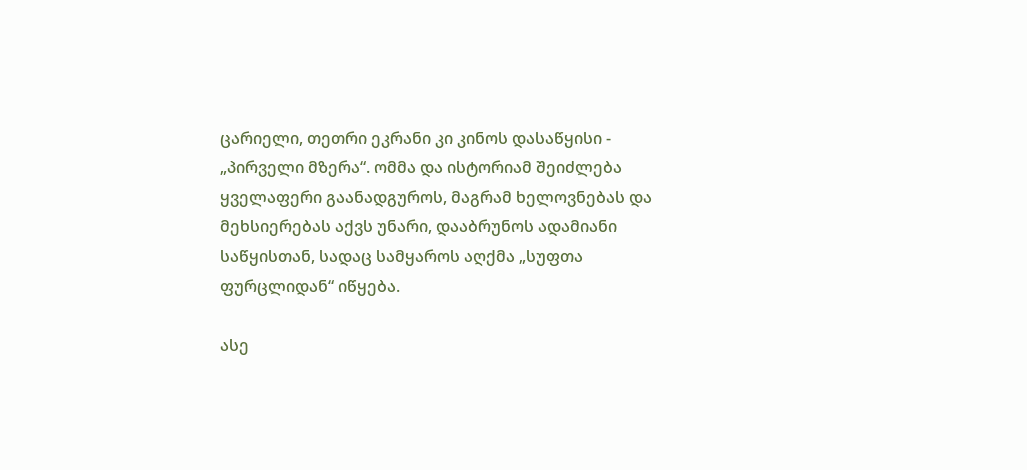ცარიელი, თეთრი ეკრანი კი კინოს დასაწყისი - „პირველი მზერა“. ომმა და ისტორიამ შეიძლება ყველაფერი გაანადგუროს, მაგრამ ხელოვნებას და მეხსიერებას აქვს უნარი, დააბრუნოს ადამიანი საწყისთან, სადაც სამყაროს აღქმა „სუფთა ფურცლიდან“ იწყება.

ასე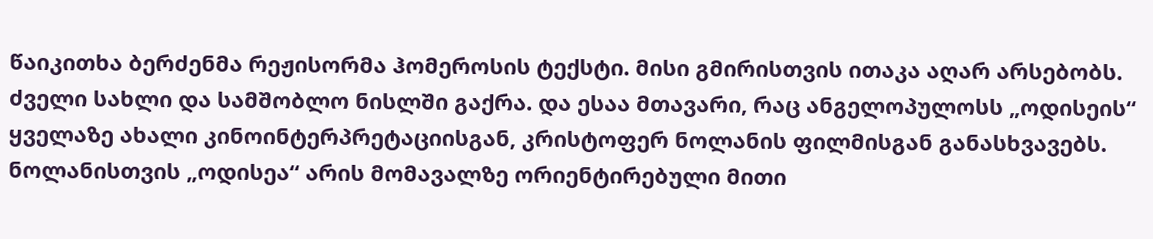წაიკითხა ბერძენმა რეჟისორმა ჰომეროსის ტექსტი. მისი გმირისთვის ითაკა აღარ არსებობს. ძველი სახლი და სამშობლო ნისლში გაქრა. და ესაა მთავარი, რაც ანგელოპულოსს „ოდისეის“ ყველაზე ახალი კინოინტერპრეტაციისგან, კრისტოფერ ნოლანის ფილმისგან განასხვავებს. ნოლანისთვის „ოდისეა“ არის მომავალზე ორიენტირებული მითი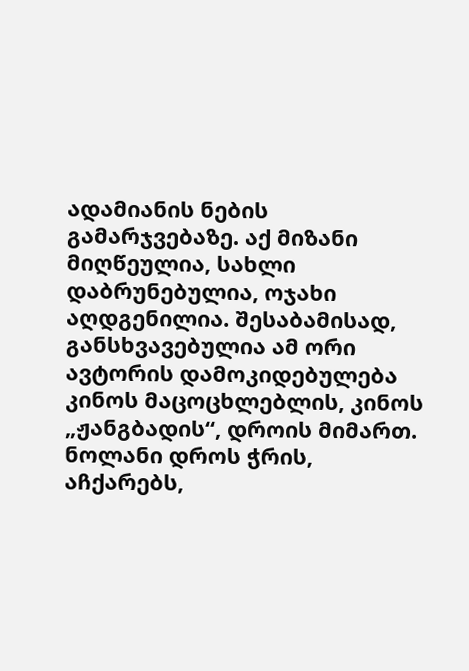ადამიანის ნების გამარჯვებაზე. აქ მიზანი მიღწეულია, სახლი დაბრუნებულია, ოჯახი აღდგენილია. შესაბამისად, განსხვავებულია ამ ორი ავტორის დამოკიდებულება კინოს მაცოცხლებლის, კინოს „ჟანგბადის“, დროის მიმართ. ნოლანი დროს ჭრის, აჩქარებს,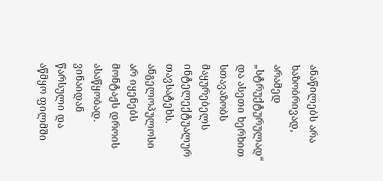ანაწილებს არა ხაზობრივად, არამედ „სტრუქტურულად“ და ასეთი ხერხით სთავაზობს მაყურებელს ინტელექტუალურ თავსატეხს. ანგელოპულოსი არ იყენებს მონტაჟს დროის ასაწყობად. ვინაიდან წარსული და აწმყო ფილმში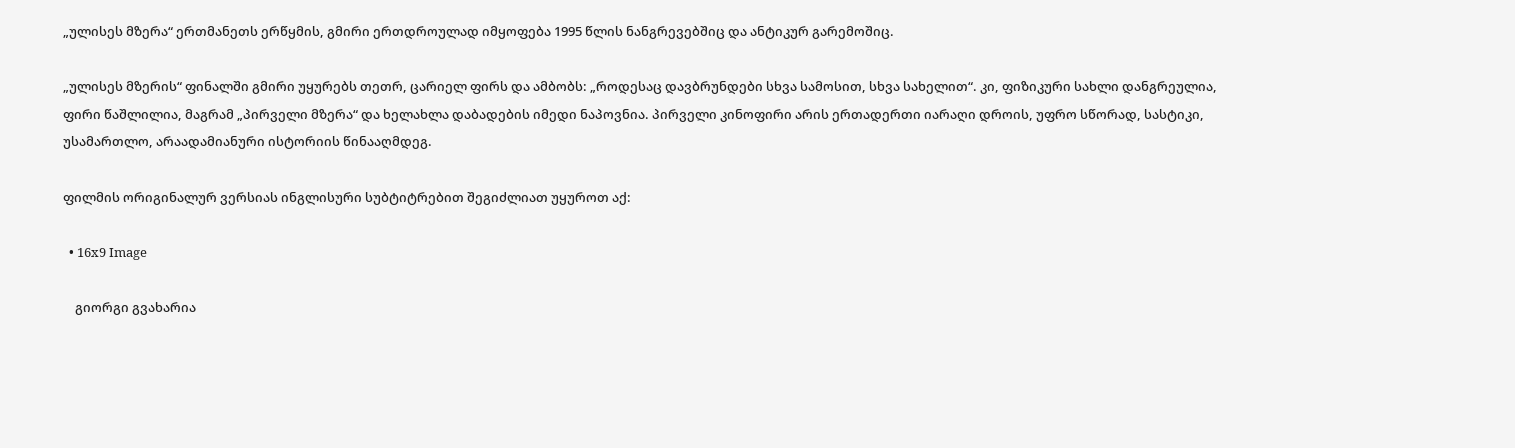„ულისეს მზერა“ ერთმანეთს ერწყმის, გმირი ერთდროულად იმყოფება 1995 წლის ნანგრევებშიც და ანტიკურ გარემოშიც.

„ულისეს მზერის“ ფინალში გმირი უყურებს თეთრ, ცარიელ ფირს და ამბობს: „როდესაც დავბრუნდები სხვა სამოსით, სხვა სახელით“. კი, ფიზიკური სახლი დანგრეულია, ფირი წაშლილია, მაგრამ „პირველი მზერა“ და ხელახლა დაბადების იმედი ნაპოვნია. პირველი კინოფირი არის ერთადერთი იარაღი დროის, უფრო სწორად, სასტიკი, უსამართლო, არაადამიანური ისტორიის წინააღმდეგ.

ფილმის ორიგინალურ ვერსიას ინგლისური სუბტიტრებით შეგიძლიათ უყუროთ აქ:

  • 16x9 Image

    გიორგი გვახარია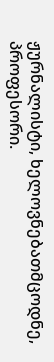ჟურნალისტი, ხელოვნებათმცოდნე, პროფესორი.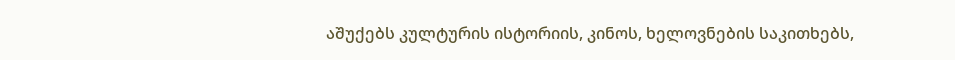აშუქებს კულტურის ისტორიის, კინოს, ხელოვნების საკითხებს,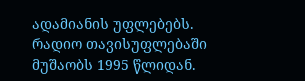ადამიანის უფლებებს. რადიო თავისუფლებაში მუშაობს 1995 წლიდან.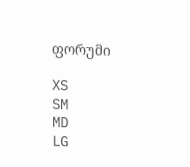ფორუმი

XS
SM
MD
LG